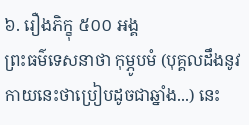៦. រឿងភិក្ខុ ៥០០ អង្គ
ព្រះធម៌ទេសនាថា កុម្ភូបមំ (បុគ្គលដឹងនូវកាយនេះថាប្រៀបដូចជាឆ្នាំង...) នេះ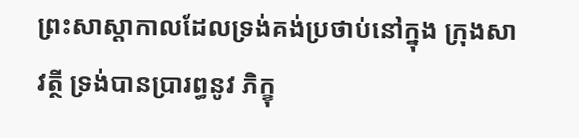ព្រះសាស្តាកាលដែលទ្រង់គង់ប្រថាប់នៅក្នុង ក្រុងសាវត្ថី ទ្រង់បានប្រារព្ធនូវ ភិក្ខុ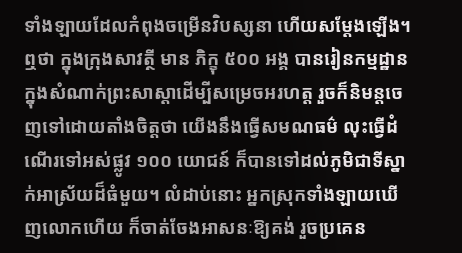ទាំងឡាយដែលកំពុងចម្រើនវិបស្សនា ហើយសម្ដែងឡើង។
ឮថា ក្នុងក្រុងសាវត្ថី មាន ភិក្ខុ ៥០០ អង្គ បានរៀនកម្មដ្ឋានក្នុងសំណាក់ព្រះសាស្តាដើម្បីសម្រេចអរហត្ត រួចក៏និមន្តចេញទៅដោយតាំងចិត្តថា យើងនឹងធ្វើសមណធម៌ លុះធ្វើដំណើរទៅអស់ផ្លូវ ១០០ យោជន៍ ក៏បានទៅដល់ភូមិជាទីស្នាក់អាស្រ័យដ៏ធំមួយ។ លំដាប់នោះ អ្នកស្រុកទាំងឡាយឃើញលោកហើយ ក៏ចាត់ចែងអាសនៈឱ្យគង់ រួចប្រគេន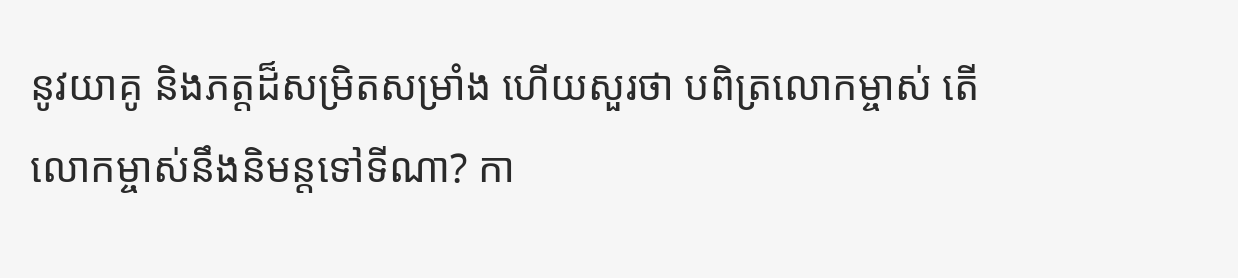នូវយាគូ និងភត្តដ៏សម្រិតសម្រាំង ហើយសួរថា បពិត្រលោកម្ចាស់ តើលោកម្ចាស់នឹងនិមន្តទៅទីណា? កា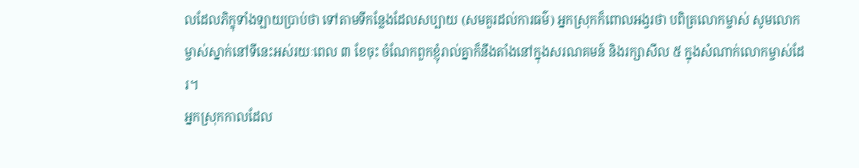លដែលភិក្ខុទាំងឡាយប្រាប់ថា ទៅតាមទីកន្លែងដែលសប្បាយ (សមគួរដល់ការធម៌) អ្នកស្រុកក៏ពោលអង្វរថា បពិត្រលោកម្ចាស់ សូមលោកម្ចាស់ស្នាក់នៅទីនេះអស់រយៈពេល ៣ ខែចុះ ចំណែកពួកខ្ញុំរាល់គ្នាក៏នឹងតាំងនៅក្នុងសរណគមន៍ និងរក្សាសីល ៥ ក្នុងសំណាក់លោកម្ចាស់ដែរ។
អ្នកស្រុកកាលដែល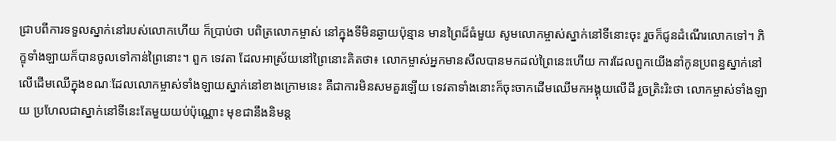ជ្រាបពីការទទួលស្នាក់នៅរបស់លោកហើយ ក៏ប្រាប់ថា បពិត្រលោកម្ចាស់ នៅក្នុងទីមិនឆ្ងាយប៉ុន្មាន មានព្រៃដ៏ធំមួយ សូមលោកម្ចាស់ស្នាក់នៅទីនោះចុះ រួចក៏ជូនដំណើរលោកទៅ។ ភិក្ខុទាំងឡាយក៏បានចូលទៅកាន់ព្រៃនោះ។ ពួក ទេវតា ដែលអាស្រ័យនៅព្រៃនោះគិតថា៖ លោកម្ចាស់អ្នកមានសីលបានមកដល់ព្រៃនេះហើយ ការដែលពួកយើងនាំកូនប្រពន្ធស្នាក់នៅលើដើមឈើក្នុងខណៈដែលលោកម្ចាស់ទាំងឡាយស្នាក់នៅខាងក្រោមនេះ គឺជាការមិនសមគួរឡើយ ទេវតាទាំងនោះក៏ចុះចាកដើមឈើមកអង្គុយលើដី រួចត្រិះរិះថា លោកម្ចាស់ទាំងឡាយ ប្រហែលជាស្នាក់នៅទីនេះតែមួយយប់ប៉ុណ្ណោះ មុខជានឹងនិមន្ត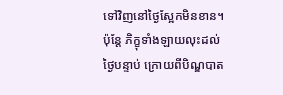ទៅវិញនៅថ្ងៃស្អែកមិនខាន។
ប៉ុន្តែ ភិក្ខុទាំងឡាយលុះដល់ថ្ងៃបន្ទាប់ ក្រោយពីបិណ្ឌបាត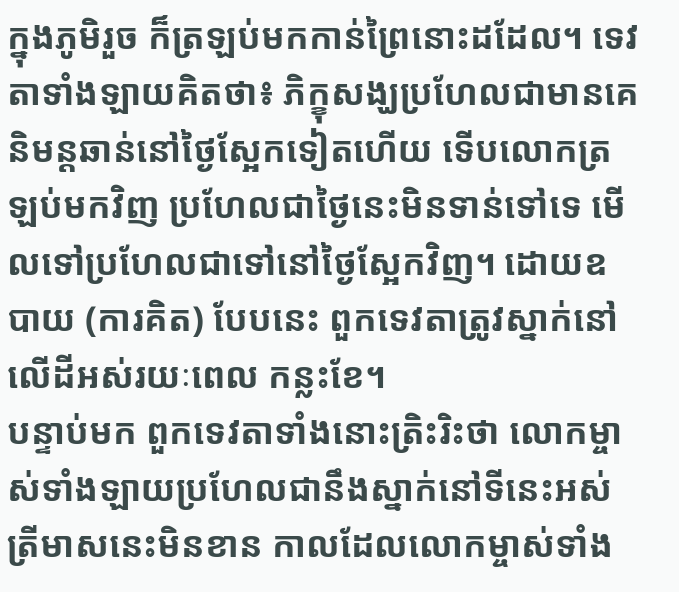ក្នុងភូមិរួច ក៏ត្រឡប់មកកាន់ព្រៃនោះដដែល។ ទេវតាទាំងឡាយគិតថា៖ ភិក្ខុសង្ឃប្រហែលជាមានគេនិមន្តឆាន់នៅថ្ងៃស្អែកទៀតហើយ ទើបលោកត្រឡប់មកវិញ ប្រហែលជាថ្ងៃនេះមិនទាន់ទៅទេ មើលទៅប្រហែលជាទៅនៅថ្ងៃស្អែកវិញ។ ដោយឧបាយ (ការគិត) បែបនេះ ពួកទេវតាត្រូវស្នាក់នៅលើដីអស់រយៈពេល កន្លះខែ។
បន្ទាប់មក ពួកទេវតាទាំងនោះត្រិះរិះថា លោកម្ចាស់ទាំងឡាយប្រហែលជានឹងស្នាក់នៅទីនេះអស់ត្រីមាសនេះមិនខាន កាលដែលលោកម្ចាស់ទាំង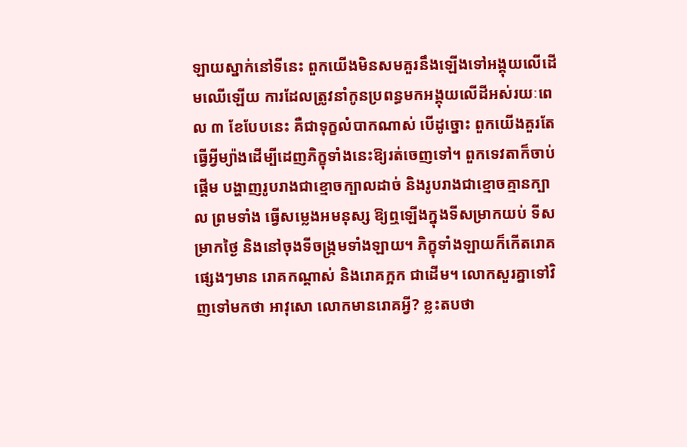ឡាយស្នាក់នៅទីនេះ ពួកយើងមិនសមគួរនឹងឡើងទៅអង្គុយលើដើមឈើឡើយ ការដែលត្រូវនាំកូនប្រពន្ធមកអង្គុយលើដីអស់រយៈពេល ៣ ខែបែបនេះ គឺជាទុក្ខលំបាកណាស់ បើដូច្នោះ ពួកយើងគួរតែធ្វើអ្វីម្យ៉ាងដើម្បីដេញភិក្ខុទាំងនេះឱ្យរត់ចេញទៅ។ ពួកទេវតាក៏ចាប់ផ្ដើម បង្ហាញរូបរាងជាខ្មោចក្បាលដាច់ និងរូបរាងជាខ្មោចគ្មានក្បាល ព្រមទាំង ធ្វើសម្លេងអមនុស្ស ឱ្យឮឡើងក្នុងទីសម្រាកយប់ ទីសម្រាកថ្ងៃ និងនៅចុងទីចង្ក្រមទាំងឡាយ។ ភិក្ខុទាំងឡាយក៏កើតរោគផ្សេងៗមាន រោគកណ្ដាស់ និងរោគក្អក ជាដើម។ លោកសួរគ្នាទៅវិញទៅមកថា អាវុសោ លោកមានរោគអ្វី? ខ្លះតបថា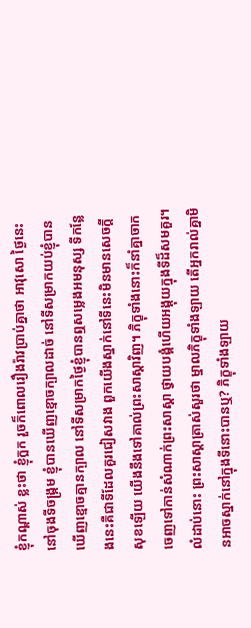ខ្ញុំកណ្ដាស់ ខ្លះថា ខ្ញុំក្អក រួចក៏ពោលរឿងរ៉ាវប្រាប់គ្នាថា អាវុសោ ថ្ងៃនេះនៅចុងទីចង្ក្រម ខ្ញុំបានឃើញខ្មោចក្បាលដាច់ នៅទីសម្រាកយប់ខ្ញុំបានឃើញខ្មោចគ្មានក្បាល នៅទីសម្រាកថ្ងៃខ្ញុំបានឮសម្លេងអមនុស្ស ទីកន្លែងនេះគឺជាទីដែលគួរជៀសវាង ពួកយើងស្នាក់នៅទីនេះមិនមានសេចក្ដីសុខឡើយ យើងនឹងទៅគាល់ព្រះសាស្តាវិញ។ ភិក្ខុទាំងនោះក៏នាំគ្នាចាកចេញទៅកាន់សំណាក់ព្រះសាស្តា ថ្វាយបង្គំហើយអង្គុយក្នុងទីដ៏សមគួរ។
លំដាប់នោះ ព្រះសាស្តាត្រាស់សួរថា ម្នាលភិក្ខុទាំងឡាយ តើអ្នករាល់គ្នាមិនអាចស្នាក់នៅក្នុងទីនោះបានឬ? ភិក្ខុទាំងឡាយ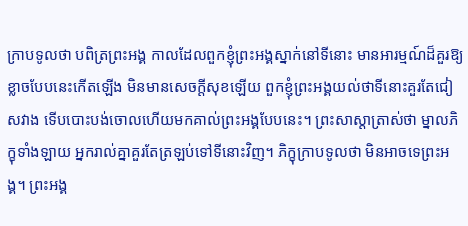ក្រាបទូលថា បពិត្រព្រះអង្គ កាលដែលពួកខ្ញុំព្រះអង្គស្នាក់នៅទីនោះ មានអារម្មណ៍ដ៏គួរឱ្យខ្លាចបែបនេះកើតឡើង មិនមានសេចក្ដីសុខឡើយ ពួកខ្ញុំព្រះអង្គយល់ថាទីនោះគួរតែជៀសវាង ទើបបោះបង់ចោលហើយមកគាល់ព្រះអង្គបែបនេះ។ ព្រះសាស្តាត្រាស់ថា ម្នាលភិក្ខុទាំងឡាយ អ្នករាល់គ្នាគួរតែត្រឡប់ទៅទីនោះវិញ។ ភិក្ខុក្រាបទូលថា មិនអាចទេព្រះអង្គ។ ព្រះអង្គ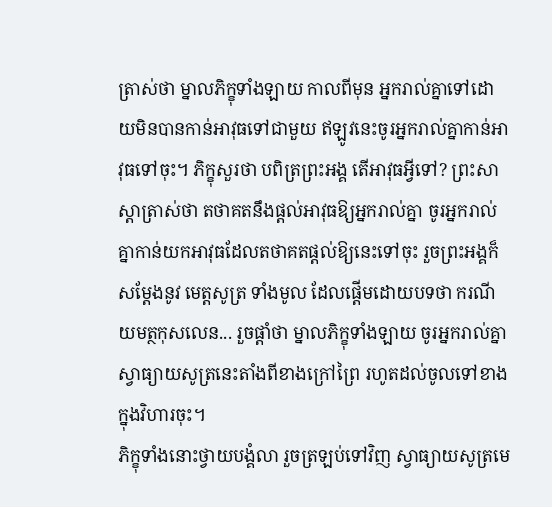ត្រាស់ថា ម្នាលភិក្ខុទាំងឡាយ កាលពីមុន អ្នករាល់គ្នាទៅដោយមិនបានកាន់អាវុធទៅជាមួយ ឥឡូវនេះចូរអ្នករាល់គ្នាកាន់អាវុធទៅចុះ។ ភិក្ខុសួរថា បពិត្រព្រះអង្គ តើអាវុធអ្វីទៅ? ព្រះសាស្តាត្រាស់ថា តថាគតនឹងផ្ដល់អាវុធឱ្យអ្នករាល់គ្នា ចូរអ្នករាល់គ្នាកាន់យកអាវុធដែលតថាគតផ្ដល់ឱ្យនេះទៅចុះ រួចព្រះអង្គក៏សម្ដែងនូវ មេត្តសូត្រ ទាំងមូល ដែលផ្ដើមដោយបទថា ករណីយមត្ថកុសលេន... រួចផ្ដាំថា ម្នាលភិក្ខុទាំងឡាយ ចូរអ្នករាល់គ្នាស្វាធ្យាយសូត្រនេះតាំងពីខាងក្រៅព្រៃ រហូតដល់ចូលទៅខាងក្នុងវិហារចុះ។
ភិក្ខុទាំងនោះថ្វាយបង្គំលា រួចត្រឡប់ទៅវិញ ស្វាធ្យាយសូត្រមេ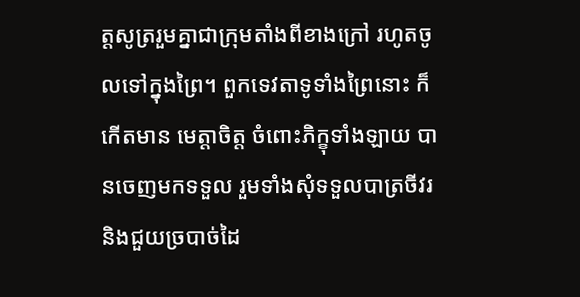ត្តសូត្ររួមគ្នាជាក្រុមតាំងពីខាងក្រៅ រហូតចូលទៅក្នុងព្រៃ។ ពួកទេវតាទូទាំងព្រៃនោះ ក៏កើតមាន មេត្តាចិត្ត ចំពោះភិក្ខុទាំងឡាយ បានចេញមកទទួល រួមទាំងសុំទទួលបាត្រចីវរ និងជួយច្របាច់ដៃ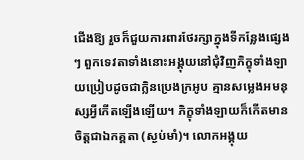ជើងឱ្យ រួចក៏ជួយការពារថែរក្សាក្នុងទីកន្លែងផ្សេងៗ ពួកទេវតាទាំងនោះអង្គុយនៅជុំវិញភិក្ខុទាំងឡាយប្រៀបដូចជាក្លិនប្រេងក្រអូប គ្មានសម្លេងអមនុស្សអ្វីកើតឡើងឡើយ។ ភិក្ខុទាំងឡាយក៏កើតមាន ចិត្តជាឯកគ្គតា (ស្ងប់មាំ)។ លោកអង្គុយ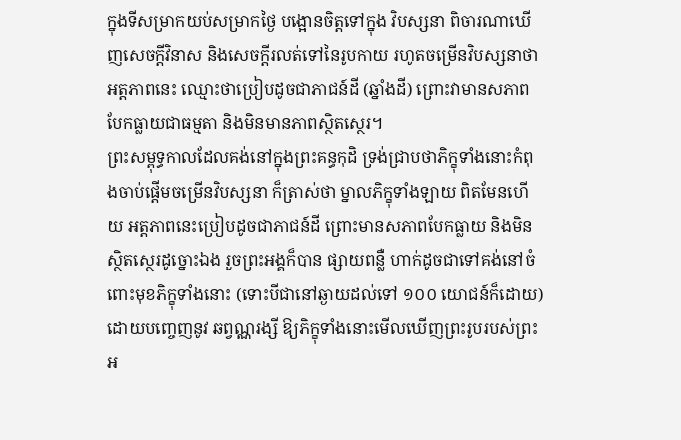ក្នុងទីសម្រាកយប់សម្រាកថ្ងៃ បង្អោនចិត្តទៅក្នុង វិបស្សនា ពិចារណាឃើញសេចក្ដីវិនាស និងសេចក្ដីរលត់ទៅនៃរូបកាយ រហូតចម្រើនវិបស្សនាថា អត្តភាពនេះ ឈ្មោះថាប្រៀបដូចជាភាជន៍ដី (ឆ្នាំងដី) ព្រោះវាមានសភាពបែកធ្លាយជាធម្មតា និងមិនមានភាពស្ថិតស្ថេរ។
ព្រះសម្ពុទ្ធកាលដែលគង់នៅក្នុងព្រះគន្ធកុដិ ទ្រង់ជ្រាបថាភិក្ខុទាំងនោះកំពុងចាប់ផ្ដើមចម្រើនវិបស្សនា ក៏ត្រាស់ថា ម្នាលភិក្ខុទាំងឡាយ ពិតមែនហើយ អត្តភាពនេះប្រៀបដូចជាភាជន៍ដី ព្រោះមានសភាពបែកធ្លាយ និងមិនស្ថិតស្ថេរដូច្នោះឯង រួចព្រះអង្គក៏បាន ផ្សាយពន្លឺ ហាក់ដូចជាទៅគង់នៅចំពោះមុខភិក្ខុទាំងនោះ (ទោះបីជានៅឆ្ងាយដល់ទៅ ១០០ យោជន៍ក៏ដោយ) ដោយបញ្ចេញនូវ ឆព្វណ្ណរង្សី ឱ្យភិក្ខុទាំងនោះមើលឃើញព្រះរូបរបស់ព្រះអ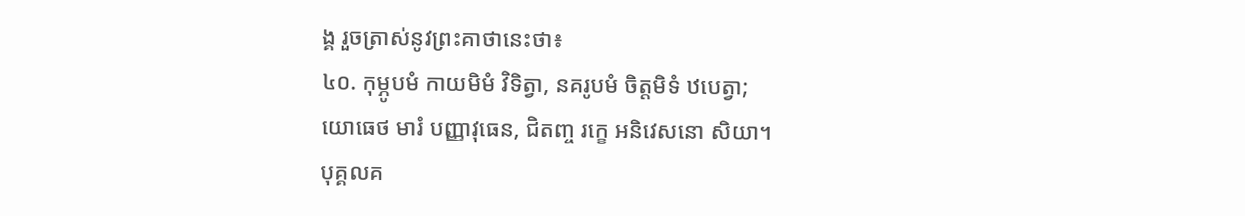ង្គ រួចត្រាស់នូវព្រះគាថានេះថា៖
៤០. កុម្ភូបមំ កាយមិមំ វិទិត្វា, នគរូបមំ ចិត្តមិទំ ឋបេត្វា;
យោធេថ មារំ បញ្ញាវុធេន, ជិតញ្ច រក្ខេ អនិវេសនោ សិយា។
បុគ្គលគ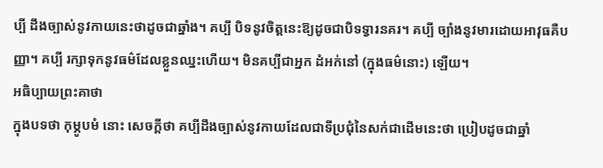ប្បី ដឹងច្បាស់នូវកាយនេះថាដូចជាឆ្នាំង។ គប្បី បិទនូវចិត្តនេះឱ្យដូចជាបិទទ្វារនគរ។ គប្បី ច្បាំងនូវមារដោយអាវុធគឺបញ្ញា។ គប្បី រក្សាទុកនូវធម៌ដែលខ្លួនឈ្នះហើយ។ មិនគប្បីជាអ្នក ដំអក់នៅ (ក្នុងធម៌នោះ) ឡើយ។
អធិប្បាយព្រះគាថា
ក្នុងបទថា កុម្ភូបមំ នោះ សេចក្ដីថា គប្បីដឹងច្បាស់នូវកាយដែលជាទីប្រជុំនៃសក់ជាដើមនេះថា ប្រៀបដូចជាឆ្នាំ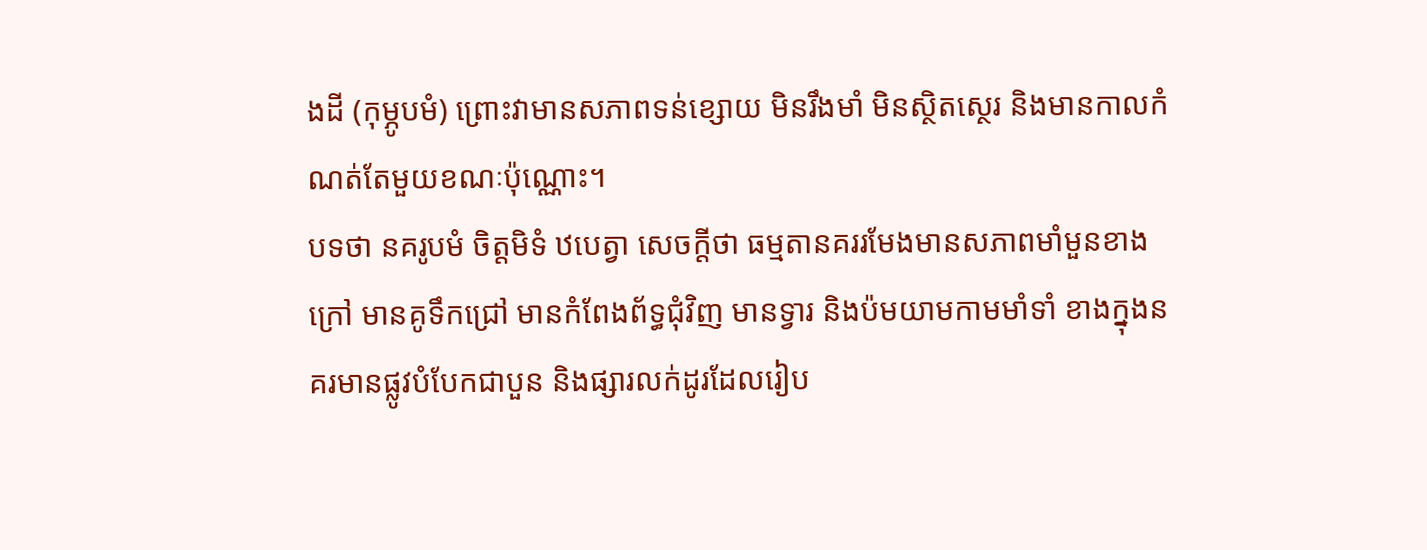ងដី (កុម្ភូបមំ) ព្រោះវាមានសភាពទន់ខ្សោយ មិនរឹងមាំ មិនស្ថិតស្ថេរ និងមានកាលកំណត់តែមួយខណៈប៉ុណ្ណោះ។
បទថា នគរូបមំ ចិត្តមិទំ ឋបេត្វា សេចក្ដីថា ធម្មតានគររមែងមានសភាពមាំមួនខាងក្រៅ មានគូទឹកជ្រៅ មានកំពែងព័ទ្ធជុំវិញ មានទ្វារ និងប៉មយាមកាមមាំទាំ ខាងក្នុងនគរមានផ្លូវបំបែកជាបួន និងផ្សារលក់ដូរដែលរៀប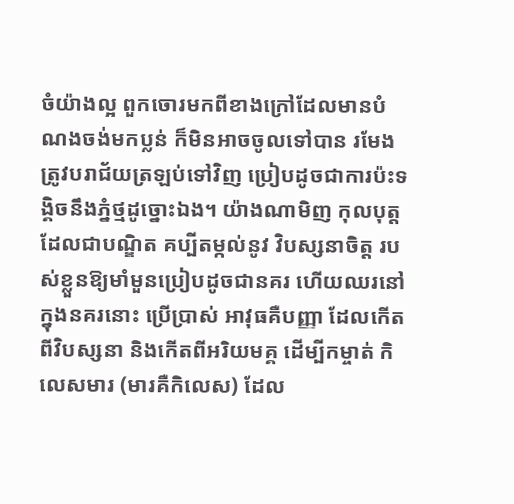ចំយ៉ាងល្អ ពួកចោរមកពីខាងក្រៅដែលមានបំណងចង់មកប្លន់ ក៏មិនអាចចូលទៅបាន រមែងត្រូវបរាជ័យត្រឡប់ទៅវិញ ប្រៀបដូចជាការប៉ះទង្គិចនឹងភ្នំថ្មដូច្នោះឯង។ យ៉ាងណាមិញ កុលបុត្តដែលជាបណ្ឌិត គប្បីតម្កល់នូវ វិបស្សនាចិត្ត របស់ខ្លួនឱ្យមាំមួនប្រៀបដូចជានគរ ហើយឈរនៅក្នុងនគរនោះ ប្រើប្រាស់ អាវុធគឺបញ្ញា ដែលកើតពីវិបស្សនា និងកើតពីអរិយមគ្គ ដើម្បីកម្ចាត់ កិលេសមារ (មារគឺកិលេស) ដែល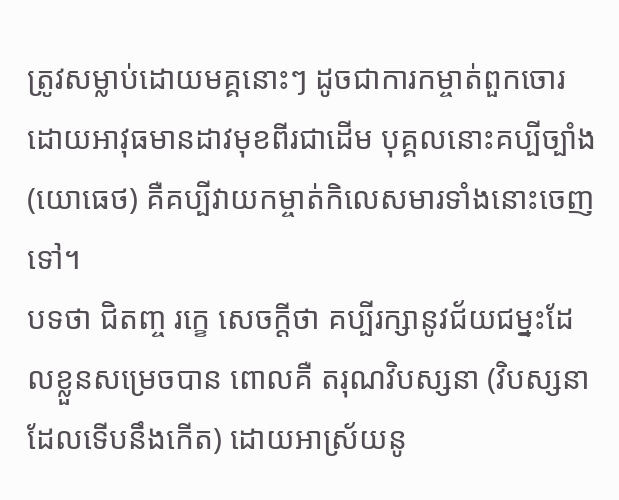ត្រូវសម្លាប់ដោយមគ្គនោះៗ ដូចជាការកម្ចាត់ពួកចោរដោយអាវុធមានដាវមុខពីរជាដើម បុគ្គលនោះគប្បីច្បាំង (យោធេថ) គឺគប្បីវាយកម្ចាត់កិលេសមារទាំងនោះចេញទៅ។
បទថា ជិតញ្ច រក្ខេ សេចក្ដីថា គប្បីរក្សានូវជ័យជម្នះដែលខ្លួនសម្រេចបាន ពោលគឺ តរុណវិបស្សនា (វិបស្សនាដែលទើបនឹងកើត) ដោយអាស្រ័យនូ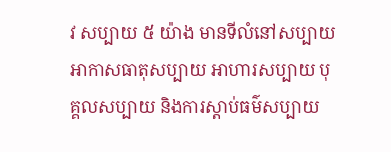វ សប្បាយ ៥ យ៉ាង មានទីលំនៅសប្បាយ អាកាសធាតុសប្បាយ អាហារសប្បាយ បុគ្គលសប្បាយ និងការស្ដាប់ធម៌សប្បាយ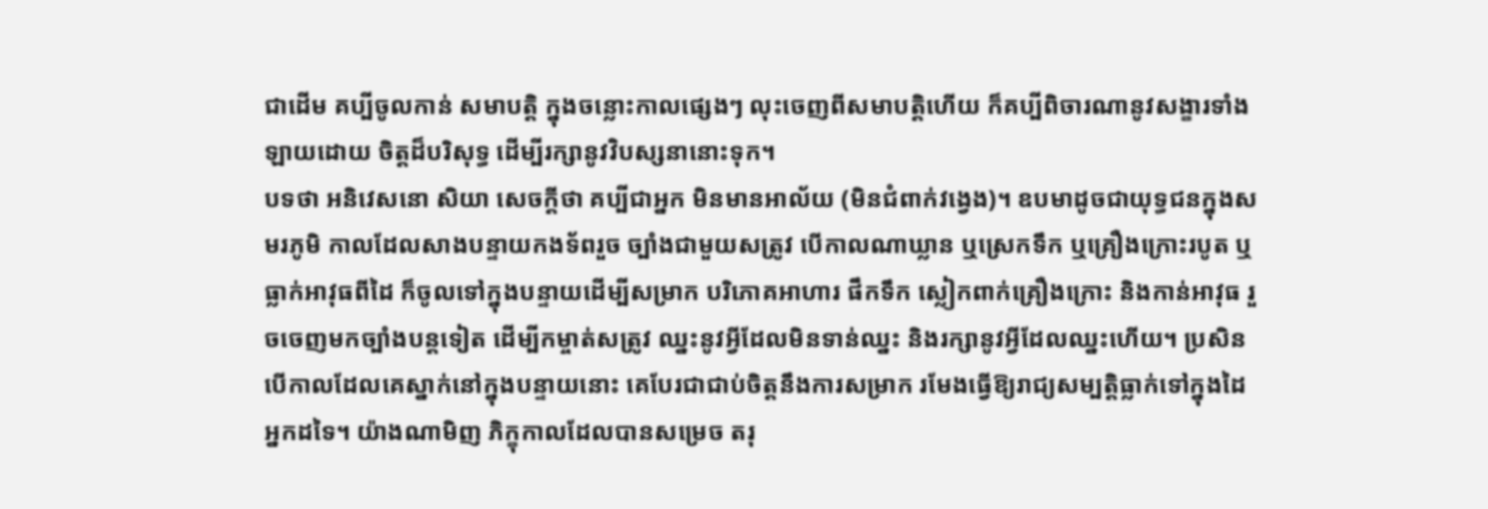ជាដើម គប្បីចូលកាន់ សមាបត្តិ ក្នុងចន្លោះកាលផ្សេងៗ លុះចេញពីសមាបត្តិហើយ ក៏គប្បីពិចារណានូវសង្ខារទាំងឡាយដោយ ចិត្តដ៏បរិសុទ្ធ ដើម្បីរក្សានូវវិបស្សនានោះទុក។
បទថា អនិវេសនោ សិយា សេចក្ដីថា គប្បីជាអ្នក មិនមានអាល័យ (មិនជំពាក់វង្វេង)។ ឧបមាដូចជាយុទ្ធជនក្នុងសមរភូមិ កាលដែលសាងបន្ទាយកងទ័ពរួច ច្បាំងជាមួយសត្រូវ បើកាលណាឃ្លាន ឬស្រេកទឹក ឬគ្រឿងក្រោះរបូត ឬធ្លាក់អាវុធពីដៃ ក៏ចូលទៅក្នុងបន្ទាយដើម្បីសម្រាក បរិភោគអាហារ ផឹកទឹក ស្លៀកពាក់គ្រឿងក្រោះ និងកាន់អាវុធ រួចចេញមកច្បាំងបន្តទៀត ដើម្បីកម្ចាត់សត្រូវ ឈ្នះនូវអ្វីដែលមិនទាន់ឈ្នះ និងរក្សានូវអ្វីដែលឈ្នះហើយ។ ប្រសិនបើកាលដែលគេស្នាក់នៅក្នុងបន្ទាយនោះ គេបែរជាជាប់ចិត្តនឹងការសម្រាក រមែងធ្វើឱ្យរាជ្យសម្បត្តិធ្លាក់ទៅក្នុងដៃអ្នកដទៃ។ យ៉ាងណាមិញ ភិក្ខុកាលដែលបានសម្រេច តរុ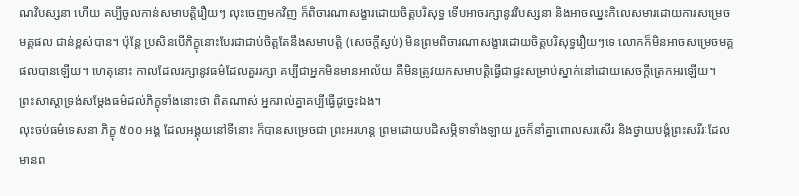ណវិបស្សនា ហើយ គប្បីចូលកាន់សមាបត្តិរឿយៗ លុះចេញមកវិញ ក៏ពិចារណាសង្ខារដោយចិត្តបរិសុទ្ធ ទើបអាចរក្សានូវវិបស្សនា និងអាចឈ្នះកិលេសមារដោយការសម្រេច មគ្គផល ជាន់ខ្ពស់បាន។ ប៉ុន្តែ ប្រសិនបើភិក្ខុនោះបែរជាជាប់ចិត្តតែនឹងសមាបត្តិ (សេចក្ដីស្ងប់) មិនព្រមពិចារណាសង្ខារដោយចិត្តបរិសុទ្ធរឿយៗទេ លោកក៏មិនអាចសម្រេចមគ្គផលបានឡើយ។ ហេតុនោះ កាលដែលរក្សានូវធម៌ដែលគួររក្សា គប្បីជាអ្នកមិនមានអាល័យ គឺមិនត្រូវយកសមាបត្តិធ្វើជាផ្ទះសម្រាប់ស្នាក់នៅដោយសេចក្ដីត្រេកអរឡើយ។
ព្រះសាស្តាទ្រង់សម្ដែងធម៌ដល់ភិក្ខុទាំងនោះថា ពិតណាស់ អ្នករាល់គ្នាគប្បីធ្វើដូច្នេះឯង។
លុះចប់ធម៌ទេសនា ភិក្ខុ ៥០០ អង្គ ដែលអង្គុយនៅទីនោះ ក៏បានសម្រេចជា ព្រះអរហន្ត ព្រមដោយបដិសម្ភិទាទាំងឡាយ រួចក៏នាំគ្នាពោលសរសើរ និងថ្វាយបង្គំព្រះសរីរៈដែលមានព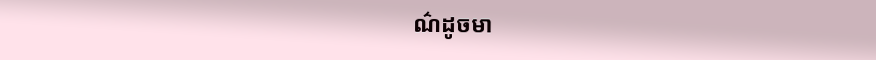ណ៌ដូចមា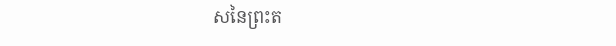សនៃព្រះត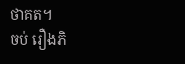ថាគត។
ចប់ រឿងភិ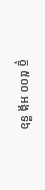ក្ខុ ៥០០ អង្គ ទី៦